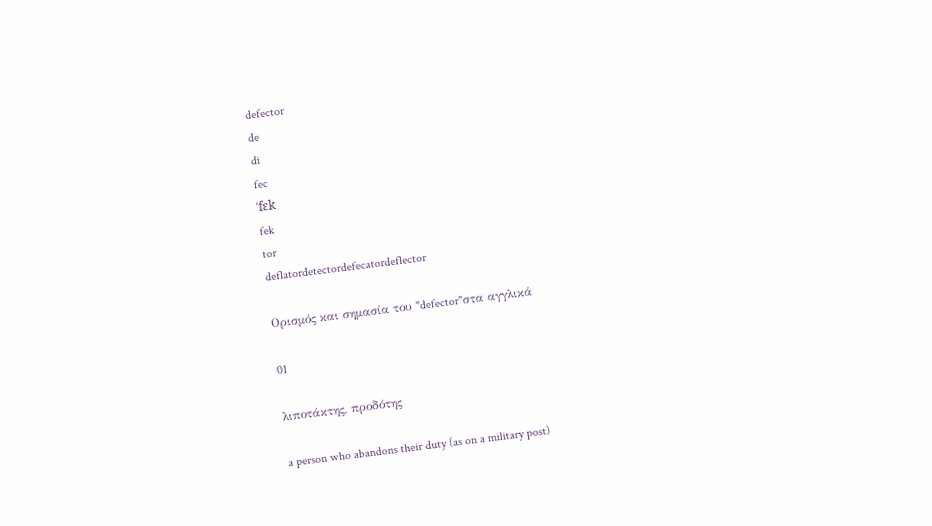defector
de
di
fec
ˈfɛk
fek
tor
deflatordetectordefecatordeflector

Ορισμός και σημασία του "defector"στα αγγλικά

01

λιποτάκτης, προδότης

a person who abandons their duty (as on a military post)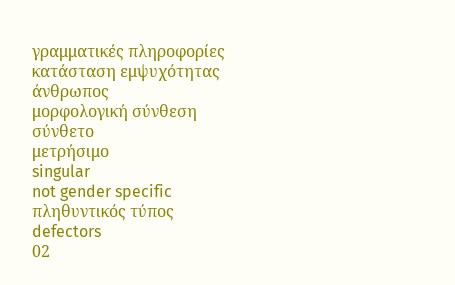γραμματικές πληροφορίες
κατάσταση εμψυχότητας
άνθρωπος
μορφολογική σύνθεση
σύνθετο
μετρήσιμο
singular
not gender specific
πληθυντικός τύπος
defectors
02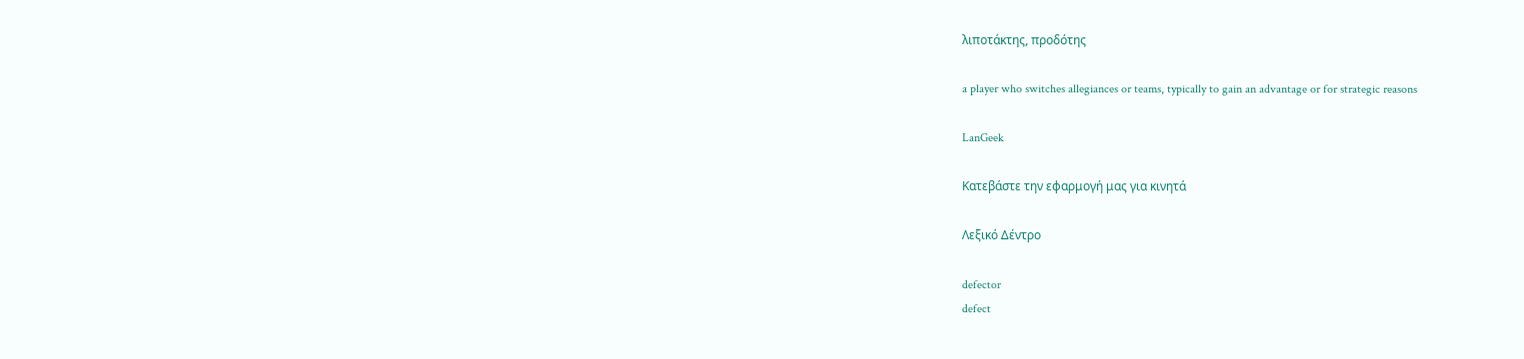λιποτάκτης, προδότης

a player who switches allegiances or teams, typically to gain an advantage or for strategic reasons

LanGeek

Κατεβάστε την εφαρμογή μας για κινητά

Λεξικό Δέντρο

defector
defect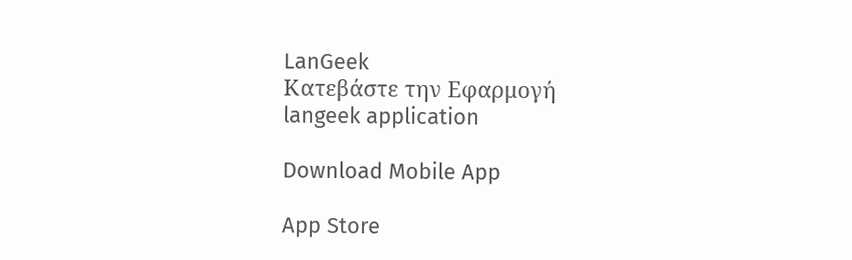LanGeek
Κατεβάστε την Εφαρμογή
langeek application

Download Mobile App

App Store